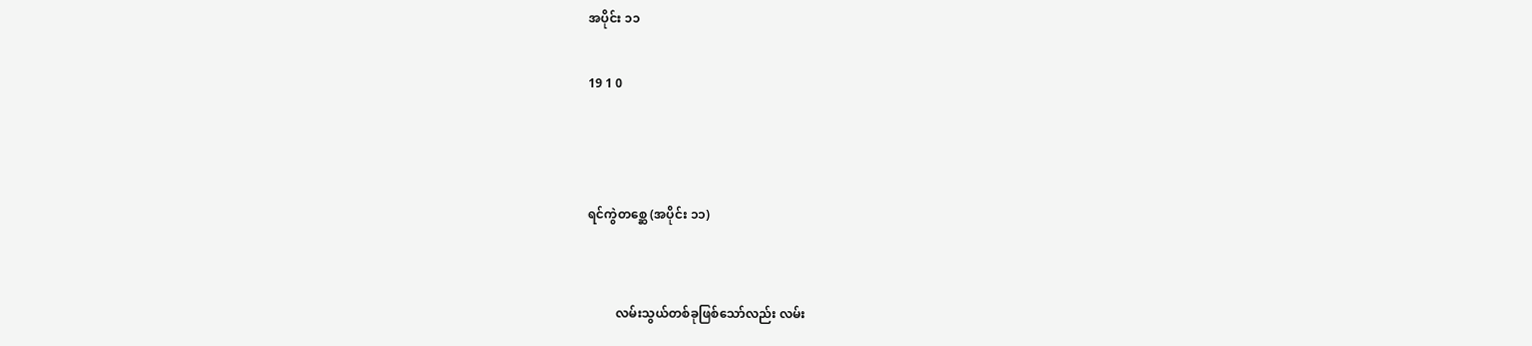အပိုင်း ၁၁

19 1 0



ရင်ကွဲတစ္ဆေ (အပိုင်း ၁၁)


         လမ်းသွယ်တစ်ခုဖြစ်သော်လည်း လမ်း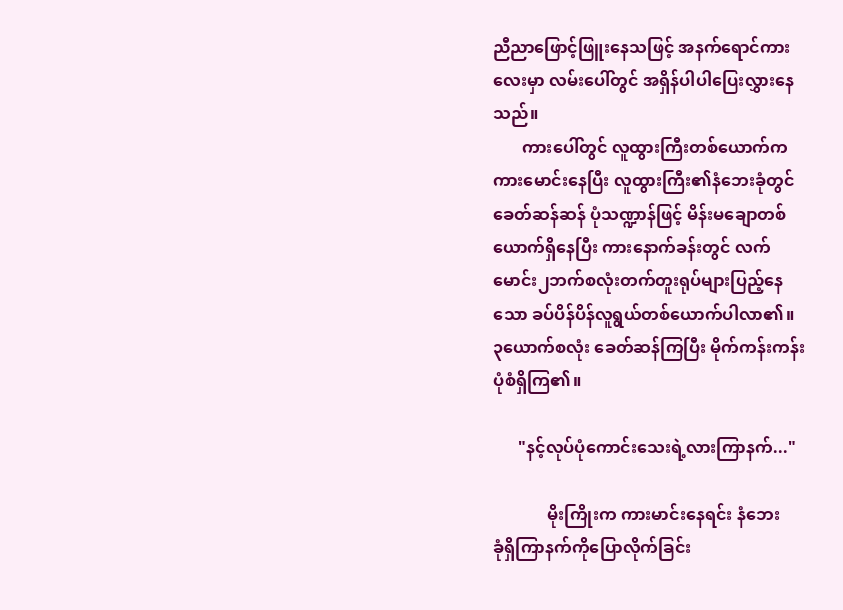ညီညာဖြောင့်ဖြူးနေသဖြင့် အနက်ရောင်ကား
လေးမှာ လမ်းပေါ်တွင် အရှိန်ပါပါပြေးလွှားနေ
သည်။
       ကားပေါ်တွင် လူထွားကြီးတစ်ယောက်က
ကားမောင်းနေပြီး လူထွားကြီး၏နံဘေးခုံတွင်
ခေတ်ဆန်ဆန် ပုံသဏ္ဍာန်ဖြင့် မိန်းမချောတစ်
ယောက်ရှိနေပြီး ကားနောက်ခန်းတွင် လက်
မောင်း၂ဘက်စလုံးတက်တူးရုပ်များပြည့်နေ
သော ခပ်ပိန်ပိန်လူရွယ်တစ်ယောက်ပါလာ၏။
၃ယောက်စလုံး ခေတ်ဆန်ကြပြီး မိုက်ကန်းကန်း
ပုံစံရှိကြ၏။

      "နင့်လုပ်ပုံကောင်းသေးရဲ့လားကြာနက်..."

             မိုးကြိုးက ကားမာင်းနေရင်း နံဘေး
ခုံရှိကြာနက်ကိုပြောလိုက်ခြင်း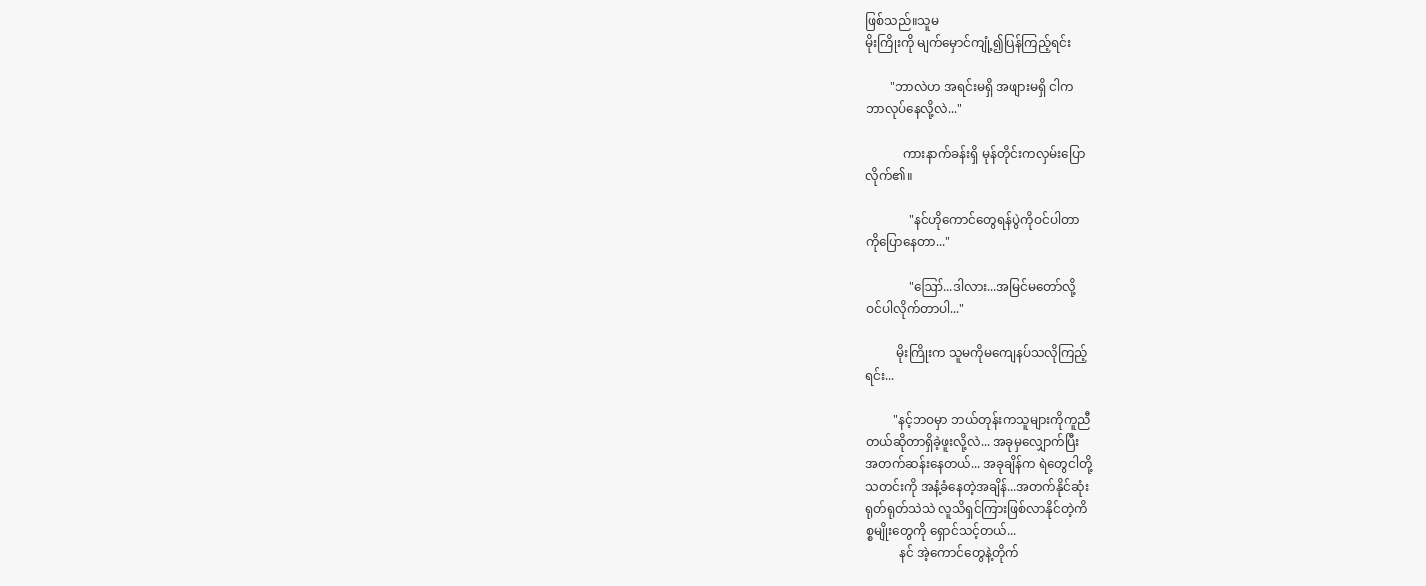ဖြစ်သည်။သူမ
မိုးကြိုးကို မျက်မှောင်ကျုံ့၍ပြန်ကြည့်ရင်း

        "ဘာလဲဟ အရင်းမရှိ အဖျားမရှိ ငါက
ဘာလုပ်နေလို့လဲ..."

            ကားနာက်ခန်းရှိ မုန်တိုင်းကလှမ်းပြော
လိုက်၏။

              "နင်ဟိုကောင်တွေရန်ပွဲကိုဝင်ပါတာ
ကိုပြောနေတာ..."

              "ဪ...ဒါလား...အမြင်မတော်လို့
ဝင်ပါလိုက်တာပါ..."

          မိုးကြိုးက သူမကိုမကျေနပ်သလိုကြည့်
ရင်း...

         "နင့်ဘဝမှာ ဘယ်တုန်းကသူများကိုကူညီ
တယ်ဆိုတာရှိခဲ့ဖူးလို့လဲ... အခုမှလျှောက်ပြီး
အတက်ဆန်းနေတယ်... အခုချိန်က ရဲတွေငါတို့
သတင်းကို အနံ့ခံနေတဲ့အချိန်...အတက်နိုင်ဆုံး
ရုတ်ရုတ်သဲသဲ လူသိရှင်ကြားဖြစ်လာနိုင်တဲ့ကိ
စ္စမျိုးတွေကို ရှောင်သင့်တယ်...
           နင် အဲ့ကောင်တွေနဲ့တိုက်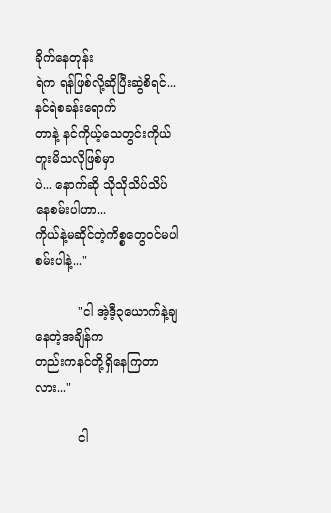ခိုက်နေတုန်း
ရဲက ရန်ဖြစ်လို့ဆိုပြီးဆွဲစိရင်...နင်ရဲစခန်းရောက်
တာနဲ့ နင်ကိုယ့်သေတွင်းကိုယ်တူးမိသလိုဖြစ်မှာ
ပဲ... နောက်ဆို သိုသိုသိပ်သိပ်နေစမ်းပါဟာ...
ကိုယ်နဲ့မဆိုင်တဲ့ကိစ္စတွေဝင်မပါစမ်းပါနဲ့..."

           "ငါ အဲ့ဒီ့၃ယောက်နဲ့ချနေတဲ့အချိန်က
တည်းကနင်တို့ရှိနေကြတာလား..."

           ငါ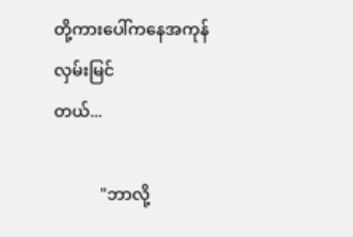တို့ကားပေါ်ကနေအကုန်လှမ်းမြင်
တယ်...

           "ဘာလို့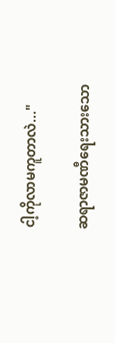ငါ့ကိုလာမကူတာလဲ..."

ဆရာဇာမဏီရေးသားသော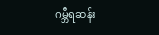ဂမ္ဘီရဆန်း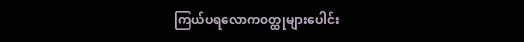ကြယ်ပရလောက၀တ္ထုများပေါင်း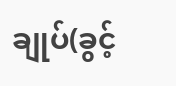ချုပ်(ခွင့်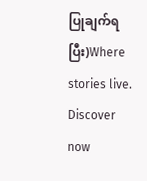ပြုချက်ရပြီး)Where stories live. Discover now